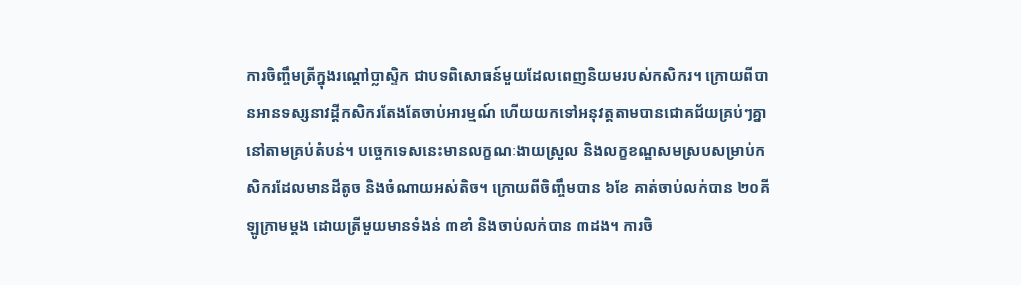ការចិញ្ចឹមត្រីក្នុងរណ្ដៅប្លាស្ទិក ជាបទពិសោធន៍មួយដែលពេញនិយមរបស់កសិករ។ ក្រោយពីបានអានទស្សនាវដ្តីកសិករតែងតែចាប់អារម្មណ៍ ហើយយកទៅអនុវត្តតាមបានជោគជ័យគ្រប់ៗគ្នានៅតាមគ្រប់តំបន់។ បច្ចេកទេសនេះមានលក្ខណៈងាយស្រួល និងលក្ខខណ្ឌសមស្របសម្រាប់កសិករដែលមានដីតូច និងចំណាយអស់តិច។ ក្រោយពីចិញ្ចឹមបាន ៦ខែ គាត់ចាប់លក់បាន ២០គីឡូក្រាមម្តង ដោយត្រីមួយមានទំងន់ ៣ខាំ និងចាប់លក់បាន ៣ដង។ ការចិ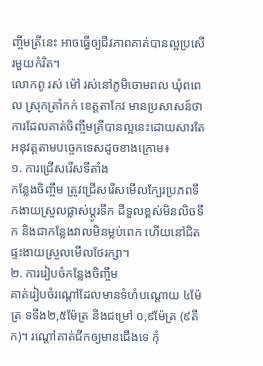ញ្ចឹមត្រីនេះ អាចធ្វើឲ្យជីវភាពគាត់បានល្អប្រសើរមួយកំរិត។
លោកពូ រស់ ម៉ៅ រស់នៅភូមិចោមពល ឃុំពពេល ស្រុកត្រាំកក់ ខេត្តតាកែវ មានប្រសាសន៍ថា ការដែលគាត់ចិញ្ចឹមត្រីបានល្អនេះដោយសារតែអនុវត្តតាមបច្ចេកទេសដូចខាងក្រោម៖
១. ការជ្រើសរើសទីតាំង
កន្លែងចិញ្ចឹម ត្រូវជ្រើសរើសមើលក្បែរប្រភពទឹកងាយស្រួលផ្លាស់ប្តូរទឹក ដីទួលខ្ពស់មិនលិចទឹក និងជាកន្លែងវាលមិនម្លប់ពេក ហើយនៅជិតផ្ទះងាយស្រួលមើលថែរក្សា។
២. ការរៀបចំកន្លែងចិញ្ចឹម
គាត់រៀបចំរណ្តៅដែលមានទំហំបណ្តោយ ៤ម៉ែត្រ ទទឹង២,៥ម៉ែត្រ និងជម្រៅ ០,៩ម៉ែត្រ (៩តឹក)។ រណ្តៅគាត់ជីកឲ្យមានជើងទេ កុំ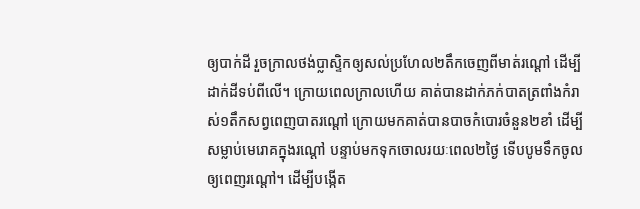ឲ្យបាក់ដី រួចក្រាលថង់ប្លាស្ទិកឲ្យសល់ប្រហែល២តឹកចេញពីមាត់រណ្តៅ ដើម្បីដាក់ដីទប់ពីលើ។ ក្រោយពេលក្រាលហើយ គាត់បានដាក់ភក់បាតត្រពាំងកំរាស់១តឹកសព្វពេញបាតរណ្តៅ ក្រោយមកគាត់បានបាចកំបោរចំនួន២ខាំ ដើម្បីសម្លាប់មេរោគក្នុងរណ្តៅ បន្ទាប់មកទុកចោលរយៈពេល២ថ្ងៃ ទើបបូមទឹកចូលឲ្យពេញរណ្តៅ។ ដើម្បីបង្កើត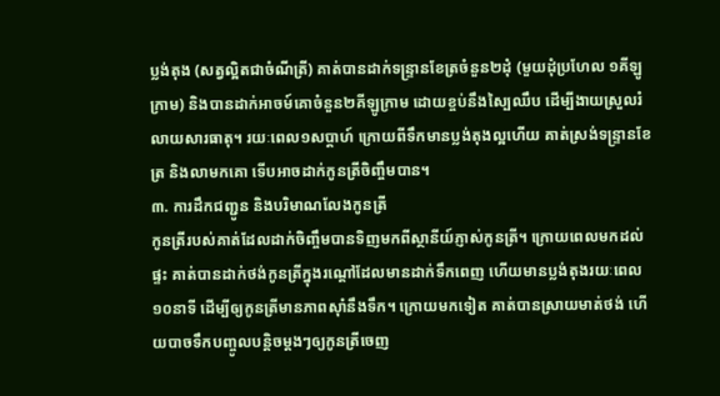ប្លង់តុង (សត្វល្អិតជាចំណីត្រី) គាត់បានដាក់ទន្រ្ទានខែត្រចំនួន២ដុំ (មួយដុំប្រហែល ១គីឡូក្រាម) និងបានដាក់អាចម៍គោចំនួន២គីឡូក្រាម ដោយខ្ចប់នឹងស្បៃឈឹប ដើម្បីងាយស្រួលរំលាយសារធាតុ។ រយៈពេល១សប្តាហ៍ ក្រោយពីទឹកមានប្លង់តុងល្អហើយ គាត់ស្រង់ទន្ទ្រានខែត្រ និងលាមកគោ ទើបអាចដាក់កូនត្រីចិញ្ចឹមបាន។
៣. ការដឹកជញ្ជូន និងបរិមាណលែងកូនត្រី
កូនត្រីរបស់គាត់ដែលដាក់ចិញ្ចឹមបានទិញមកពីស្ថានីយ៍ភ្ញាស់កូនត្រី។ ក្រោយពេលមកដល់ផ្ទះ គាត់បានដាក់ថង់កូនត្រីក្នុងរណ្តៅដែលមានដាក់ទឹកពេញ ហើយមានប្លង់តុងរយៈពេល១០នាទី ដើម្បីឲ្យកូនត្រីមានភាពស៊ាំនឹងទឹក។ ក្រោយមកទៀត គាត់បានស្រាយមាត់ថង់ ហើយបាចទឹកបញ្ចូលបន្តិចម្តងៗឲ្យកូនត្រីចេញ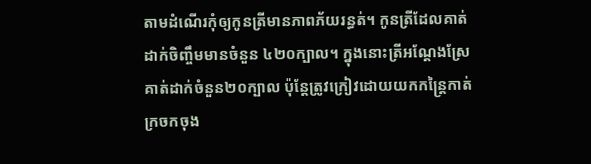តាមដំណើរកុំឲ្យកូនត្រីមានភាពភ័យរន្ធត់។ កូនត្រីដែលគាត់ដាក់ចិញ្ចឹមមានចំនួន ៤២០ក្បាល។ ក្នុងនោះត្រីអណ្តែងស្រែគាត់ដាក់ចំនួន២០ក្បាល ប៉ុន្តែត្រូវក្រៀវដោយយកកន្ត្រៃកាត់ក្រចកចុង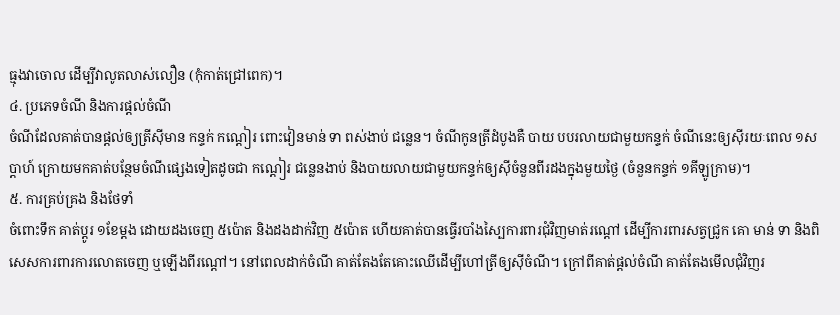ធ្មុងវាចោល ដើម្បីវាលូតលាស់លឿន (កុំកាត់ជ្រៅពេក)។
៤. ប្រភេទចំណី និងការផ្តល់ចំណី
ចំណីដែលគាត់បានផ្តល់ឲ្យត្រីស៊ីមាន កន្ទក់ កណ្តៀរ ពោះវៀនមាន់ ទា ពស់ងាប់ ជន្លេន។ ចំណីកូនត្រីដំបូងគឺ បាយ បបរលាយជាមួយកន្ទក់ ចំណីនេះឲ្យស៊ីរយៈពេល ១សប្តាហ៍ ក្រោយមកគាត់បន្ថែមចំណីផ្សេងទៀតដូចជា កណ្តៀរ ជន្លេនងាប់ និងបាយលាយជាមួយកន្ទក់ឲ្យស៊ីចំនួនពីរដងក្នុងមួយថ្ងៃ (ចំនួនកន្ទក់ ១គីឡូក្រាម)។
៥. ការគ្រប់គ្រង និងថែទាំ
ចំពោះទឹក គាត់ប្តូរ ១ខែម្តង ដោយដងចេញ ៥ប៉ោត និងដងដាក់វិញ ៥ប៉ោត ហើយគាត់បានធ្វើរបាំងស្បៃការពារជុំវិញមាត់រណ្តៅ ដើម្បីការពារសត្វជ្រូក គោ មាន់ ទា និងពិសេសការពារការលោតចេញ ឬឡើងពីរណ្តៅ។ នៅពេលដាក់ចំណី គាត់តែងតែគោះឈើដើម្បីហៅត្រីឲ្យស៊ីចំណី។ ក្រៅពីគាត់ផ្តល់ចំណី គាត់តែងមើលជុំវិញរ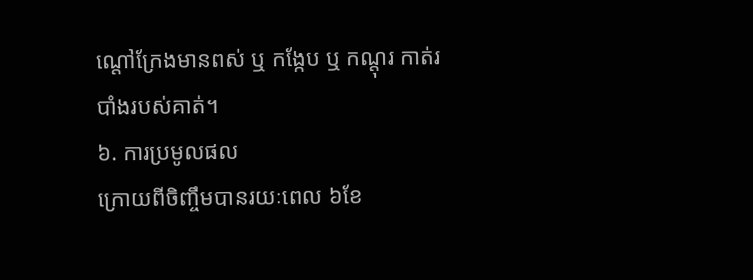ណ្តៅក្រែងមានពស់ ឬ កង្កែប ឬ កណ្តុរ កាត់របាំងរបស់គាត់។
៦. ការប្រមូលផល
ក្រោយពីចិញ្ចឹមបានរយៈពេល ៦ខែ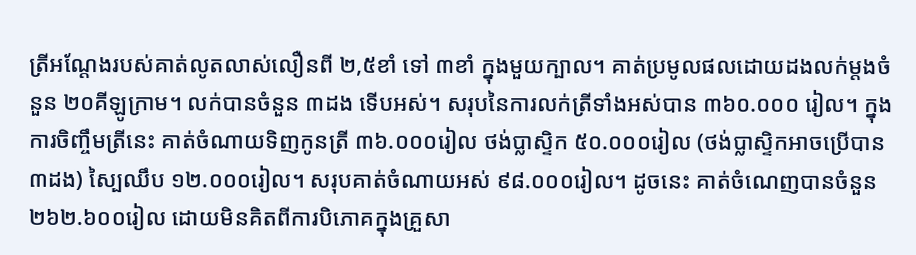ត្រីអណ្តែងរបស់គាត់លូតលាស់លឿនពី ២,៥ខាំ ទៅ ៣ខាំ ក្នុងមួយក្បាល។ គាត់ប្រមូលផលដោយដងលក់ម្តងចំនួន ២០គីឡូក្រាម។ លក់បានចំនួន ៣ដង ទើបអស់។ សរុបនៃការលក់ត្រីទាំងអស់បាន ៣៦០.០០០ រៀល។ ក្នុងការចិញ្ចឹមត្រីនេះ គាត់ចំណាយទិញកូនត្រី ៣៦.០០០រៀល ថង់ប្លាស្ទិក ៥០.០០០រៀល (ថង់ប្លាស្ទិកអាចប្រើបាន ៣ដង) ស្បៃឈឹប ១២.០០០រៀល។ សរុបគាត់ចំណាយអស់ ៩៨.០០០រៀល។ ដូចនេះ គាត់ចំណេញបានចំនួន ២៦២.៦០០រៀល ដោយមិនគិតពីការបិភោគក្នុងគ្រួសា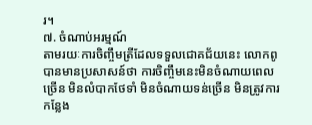រ។
៧. ចំណាប់អរម្មណ៍
តាមរយៈការចិញ្ចឹមត្រីដែលទទួលជោគជ័យនេះ លោកពូបានមានប្រសាសន៍ថា ការចិញ្ចឹមនេះមិនចំណាយពេលច្រើន មិនលំបាកថែទាំ មិនចំណាយទន់ច្រើន មិនត្រូវការកន្លែង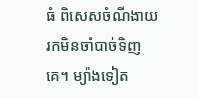ធំ ពិសេសចំណីងាយរកមិនចាំបាច់ទិញគេ។ ម្យ៉ាងទៀត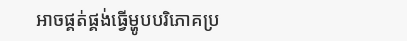អាចផ្គត់ផ្គង់ធ្វើម្ហូបបរិភោគប្រ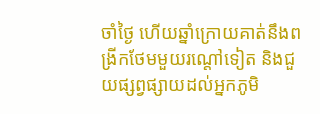ចាំថ្ងៃ ហើយឆ្នាំក្រោយគាត់នឹងពង្រីកថែមមួយរណ្តៅទៀត និងជួយផ្សព្វផ្សាយដល់អ្នកភូមិ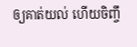ឲ្យគាត់យល់ ហើយចិញ្ចឹ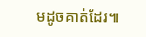មដូចគាត់ដែរ៕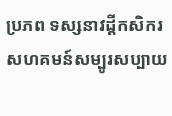ប្រភព ទស្សនាវដ្តីកសិករ
សហគមន៍សម្បូរសប្បាយ